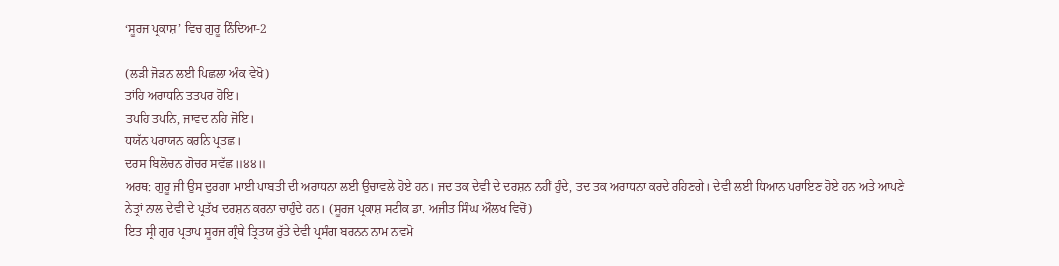‘ਸੂਰਜ ਪ੍ਰਕਾਸ਼’ ਵਿਚ ਗੁਰੂ ਨਿੰਦਿਆ-2

(ਲੜੀ ਜੋੜਨ ਲਈ ਪਿਛਲਾ ਅੰਕ ਵੇਖੋ)
ਤਾਂਹਿ ਅਰਾਧਨਿ ਤਤਪਰ ਹੋਇ।
ਤਪਹਿ ਤਪਨਿ, ਜਾਵਦ ਨਹਿ ਜੋਇ।
ਧਯੱਨ ਪਰਾਯਨ ਕਰਨਿ ਪ੍ਰਤਛ।
ਦਰਸ ਬਿਲੋਚਨ ਗੋਚਰ ਸਵੱਛ॥੪੪॥
ਅਰਥ: ਗੁਰੂ ਜੀ ਉਸ ਦੁਰਗਾ ਮਾਈ ਪਾਬਤੀ ਦੀ ਅਰਾਧਨਾ ਲਈ ਉਚਾਵਲੇ ਹੋਏ ਹਨ। ਜਦ ਤਕ ਦੇਵੀ ਦੇ ਦਰਸ਼ਨ ਨਹੀਂ ਹੁੰਦੇ, ਤਦ ਤਕ ਅਰਾਧਨਾ ਕਰਦੇ ਰਹਿਣਗੇ। ਦੇਵੀ ਲਈ ਧਿਆਨ ਪਰਾਇਣ ਹੋਏ ਹਨ ਅਤੇ ਆਪਣੇ ਨੇਤ੍ਰਾਂ ਨਾਲ ਦੇਵੀ ਦੇ ਪ੍ਰਤੱਖ ਦਰਸ਼ਨ ਕਰਨਾ ਚਾਹੁੰਦੇ ਹਨ। (ਸੂਰਜ ਪ੍ਰਕਾਸ਼ ਸਟੀਕ ਡਾ. ਅਜੀਤ ਸਿੰਘ ਔਲਖ ਵਿਚੋਂ)
ਇਤ ਸ੍ਰੀ ਗੁਰ ਪ੍ਰਤਾਪ ਸੂਰਜ ਗ੍ਰੰਥੇ ਤ੍ਰਿਤਯ ਰੁੱਤੇ ਦੇਵੀ ਪ੍ਰਸੰਗ ਬਰਨਨ ਨਾਮ ਨਵਮੋ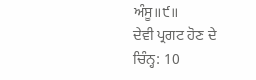ਅੰਸੂ॥੯॥
ਦੇਵੀ ਪ੍ਰਗਟ ਹੋਣ ਦੇ ਚਿੰਨ੍ਹ: 10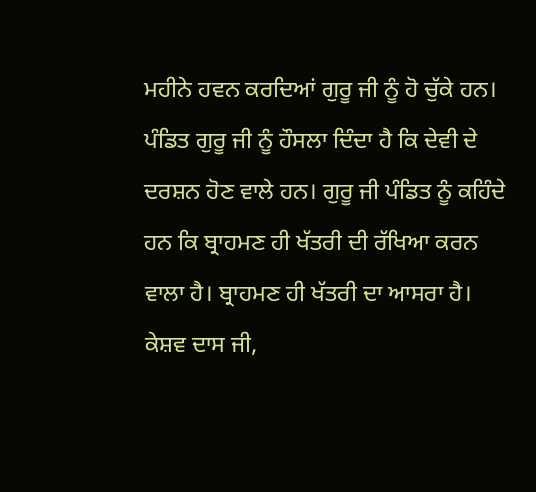ਮਹੀਨੇ ਹਵਨ ਕਰਦਿਆਂ ਗੁਰੂ ਜੀ ਨੂੰ ਹੋ ਚੁੱਕੇ ਹਨ। ਪੰਡਿਤ ਗੁਰੂ ਜੀ ਨੂੰ ਹੌਸਲਾ ਦਿੰਦਾ ਹੈ ਕਿ ਦੇਵੀ ਦੇ ਦਰਸ਼ਨ ਹੋਣ ਵਾਲੇ ਹਨ। ਗੁਰੂ ਜੀ ਪੰਡਿਤ ਨੂੰ ਕਹਿੰਦੇ ਹਨ ਕਿ ਬ੍ਰਾਹਮਣ ਹੀ ਖੱਤਰੀ ਦੀ ਰੱਖਿਆ ਕਰਨ ਵਾਲਾ ਹੈ। ਬ੍ਰਾਹਮਣ ਹੀ ਖੱਤਰੀ ਦਾ ਆਸਰਾ ਹੈ। ਕੇਸ਼ਵ ਦਾਸ ਜੀ,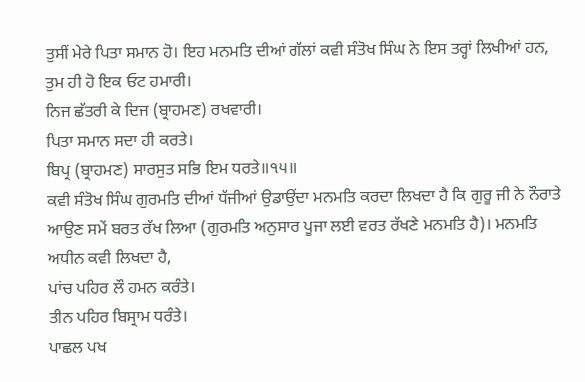ਤੁਸੀਂ ਮੇਰੇ ਪਿਤਾ ਸਮਾਨ ਹੋ। ਇਹ ਮਨਮਤਿ ਦੀਆਂ ਗੱਲਾਂ ਕਵੀ ਸੰਤੋਖ ਸਿੰਘ ਨੇ ਇਸ ਤਰ੍ਹਾਂ ਲਿਖੀਆਂ ਹਨ,
ਤੁਮ ਹੀ ਹੋ ਇਕ ਓਟ ਹਮਾਰੀ।
ਨਿਜ ਛੱਤਰੀ ਕੇ ਦਿਜ (ਬ੍ਰਾਹਮਣ) ਰਖਵਾਰੀ।
ਪਿਤਾ ਸਮਾਨ ਸਦਾ ਹੀ ਕਰਤੇ।
ਬਿਪ੍ਰ (ਬ੍ਰਾਹਮਣ) ਸਾਰਸੁਤ ਸਭਿ ਇਮ ਧਰਤੇ॥੧੫॥
ਕਵੀ ਸੰਤੋਖ ਸਿੰਘ ਗੁਰਮਤਿ ਦੀਆਂ ਧੱਜੀਆਂ ਉਡਾਉਂਦਾ ਮਨਮਤਿ ਕਰਦਾ ਲਿਖਦਾ ਹੈ ਕਿ ਗੁਰੂ ਜੀ ਨੇ ਨੌਰਾਤੇ ਆਉਣ ਸਮੇਂ ਬਰਤ ਰੱਖ ਲਿਆ (ਗੁਰਮਤਿ ਅਨੁਸਾਰ ਪੂਜਾ ਲਈ ਵਰਤ ਰੱਖਣੇ ਮਨਮਤਿ ਹੈ)। ਮਨਮਤਿ ਅਧੀਨ ਕਵੀ ਲਿਖਦਾ ਹੈ,
ਪਾਂਚ ਪਹਿਰ ਲੌ ਹਮਨ ਕਰੰਤੇ।
ਤੀਨ ਪਹਿਰ ਬਿਸ੍ਰਾਮ ਧਰੰਤੇ।
ਪਾਛਲ ਪਖ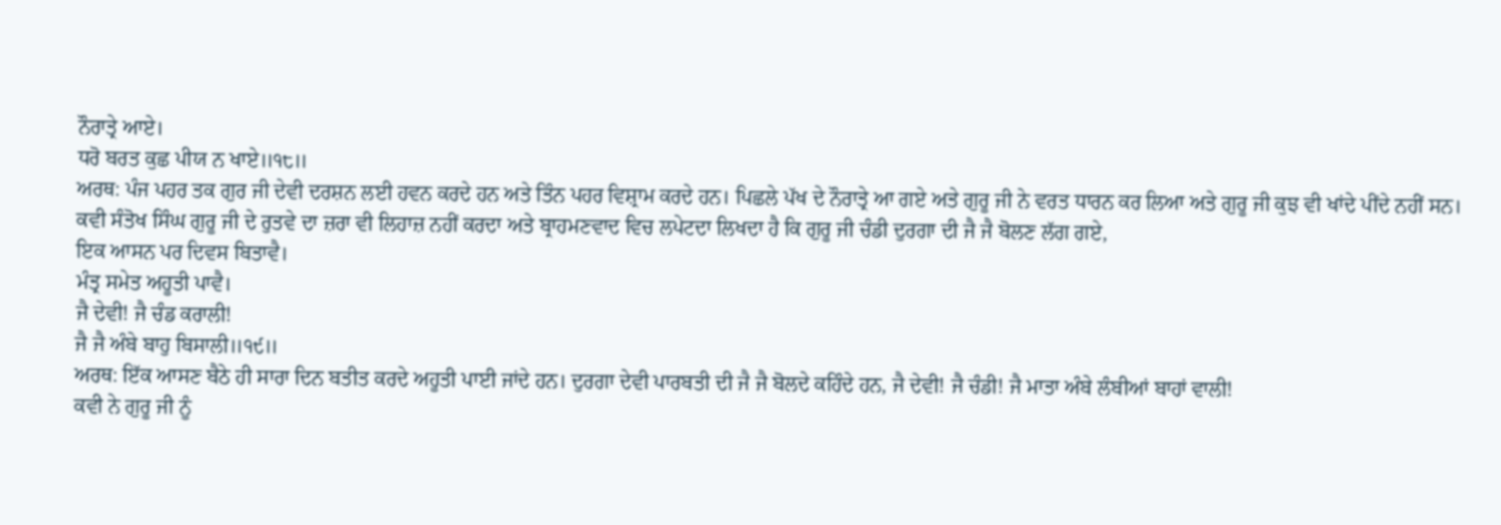ਨੌਰਾਤ੍ਰੇ ਆਏ।
ਧਰੋ ਬਰਤ ਕੁਛ ਪੀਯ ਨ ਖਾਏ॥੧੮॥
ਅਰਥ: ਪੰਜ ਪਹਰ ਤਕ ਗੁਰ ਜੀ ਦੇਵੀ ਦਰਸ਼ਨ ਲਈ ਹਵਨ ਕਰਦੇ ਹਨ ਅਤੇ ਤਿੰਨ ਪਹਰ ਵਿਸ਼੍ਰਾਮ ਕਰਦੇ ਹਨ। ਪਿਛਲੇ ਪੱਖ ਦੇ ਨੌਰਾਤ੍ਰੇ ਆ ਗਏ ਅਤੇ ਗੁਰੂ ਜੀ ਨੇ ਵਰਤ ਧਾਰਨ ਕਰ ਲਿਆ ਅਤੇ ਗੁਰੂ ਜੀ ਕੁਝ ਵੀ ਖਾਂਦੇ ਪੀਂਦੇ ਨਹੀਂ ਸਨ।
ਕਵੀ ਸੰਤੋਖ ਸਿੰਘ ਗੁਰੂ ਜੀ ਦੇ ਰੁਤਵੇ ਦਾ ਜ਼ਰਾ ਵੀ ਲਿਹਾਜ਼ ਨਹੀਂ ਕਰਦਾ ਅਤੇ ਬ੍ਰਾਹਮਣਵਾਦ ਵਿਚ ਲਪੇਟਦਾ ਲਿਖਦਾ ਹੈ ਕਿ ਗੁਰੂ ਜੀ ਚੰਡੀ ਦੁਰਗਾ ਦੀ ਜੈ ਜੈ ਬੋਲਣ ਲੱਗ ਗਏ,
ਇਕ ਆਸਨ ਪਰ ਦਿਵਸ ਬਿਤਾਵੈ।
ਮੰਤ੍ਰ ਸਮੇਤ ਅਹੂਤੀ ਪਾਵੈ।
ਜੈ ਦੇਵੀ! ਜੈ ਚੰਡ ਕਰਾਲੀ!
ਜੈ ਜੈ ਅੰਬੇ ਬਾਹੁ ਬਿਸਾਲੀ॥੧੯॥
ਅਰਥ: ਇੱਕ ਆਸਣ ਬੈਠੇ ਹੀ ਸਾਰਾ ਦਿਨ ਬਤੀਤ ਕਰਦੇ ਅਹੂਤੀ ਪਾਈ ਜਾਂਦੇ ਹਨ। ਦੁਰਗਾ ਦੇਵੀ ਪਾਰਬਤੀ ਦੀ ਜੈ ਜੈ ਬੋਲਦੇ ਕਹਿੰਦੇ ਹਨ, ਜੈ ਦੇਵੀ! ਜੈ ਚੰਡੀ! ਜੈ ਮਾਤਾ ਅੰਬੇ ਲੰਬੀਆਂ ਬਾਹਾਂ ਵਾਲੀ!
ਕਵੀ ਨੇ ਗੁਰੂ ਜੀ ਨੂੰ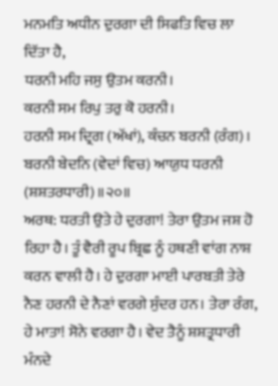ਮਨਮਤਿ ਅਧੀਨ ਦੁਰਗਾ ਦੀ ਸਿਫਤਿ ਵਿਚ ਲਾ ਦਿੱਤਾ ਹੈ,
ਧਰਨੀ ਮਹਿ ਜਸੁ ਉਤਮ ਕਰਨੀ।
ਕਰਨੀ ਸਮ ਰਿਪੁ ਤਰੁ ਕੋ ਹਰਨੀ।
ਹਰਨੀ ਸਮ ਦ੍ਰਿਗ (ਅੱਖਾਂ), ਕੰਚਨ ਬਰਨੀ (ਰੰਗ)।
ਬਰਨੀ ਬੇਦਨਿ (ਵੇਦਾਂ ਵਿਚ) ਆਯੁਧ ਧਰਨੀ (ਸ਼ਸ਼ਤਰਧਾਰੀ)॥੨੦॥
ਅਰਥ: ਧਰਤੀ ਉਤੇ ਹੇ ਦੁਰਗਾ! ਤੇਰਾ ਉਤਮ ਜਸ਼ ਹੋ ਰਿਹਾ ਹੈ। ਤੂੰ ਵੈਰੀ ਰੂਪ ਬ੍ਰਿਛ ਨੂੰ ਹਥਣੀ ਵਾਂਗ ਨਾਸ਼ ਕਰਨ ਵਾਲੀ ਹੈ। ਹੇ ਦੁਰਗਾ ਮਾਈ ਪਾਰਬਤੀ ਤੇਰੇ ਨੈਣ ਹਰਨੀ ਦੇ ਨੈਣਾਂ ਵਰਗੇ ਸੁੰਦਰ ਹਨ। ਤੇਰਾ ਰੰਗ, ਹੇ ਮਾਤਾ! ਸੋਨੇ ਵਰਗਾ ਹੈ। ਵੇਦ ਤੈਨੂੰ ਸ਼ਸ਼ਤ੍ਰਧਾਰੀ ਮੰਨਦੇ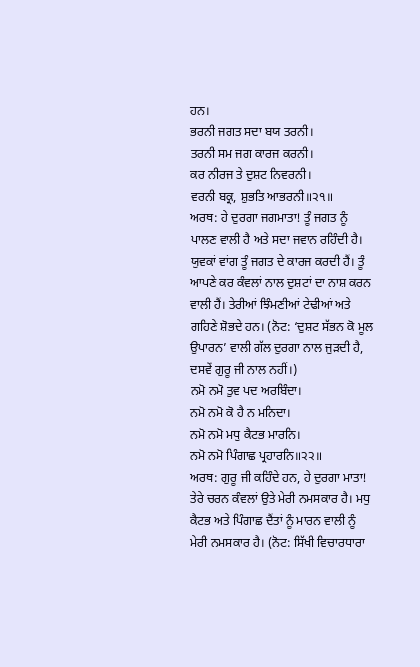ਹਨ।
ਭਰਨੀ ਜਗਤ ਸਦਾ ਬਯ ਤਰਨੀ।
ਤਰਨੀ ਸਮ ਜਗ ਕਾਰਜ ਕਰਨੀ।
ਕਰ ਨੀਰਜ ਤੇ ਦੁਸ਼ਟ ਨਿਵਰਨੀ।
ਵਰਨੀ ਬਕ੍ਰ, ਸ਼ੁਭਤਿ ਆਭਰਨੀ॥੨੧॥
ਅਰਥ: ਹੇ ਦੁਰਗਾ ਜਗਮਾਤਾ! ਤੂੰ ਜਗਤ ਨੂੰ ਪਾਲਣ ਵਾਲੀ ਹੈ ਅਤੇ ਸਦਾ ਜਵਾਨ ਰਹਿੰਦੀ ਹੈ। ਯੁਵਕਾਂ ਵਾਂਗ ਤੂੰ ਜਗਤ ਦੇ ਕਾਰਜ ਕਰਦੀ ਹੈਂ। ਤੂੰ ਆਪਣੇ ਕਰ ਕੰਵਲਾਂ ਨਾਲ ਦੁਸ਼ਟਾਂ ਦਾ ਨਾਸ਼ ਕਰਨ ਵਾਲੀ ਹੈਂ। ਤੇਰੀਆਂ ਝਿੰਮਣੀਆਂ ਟੇਢੀਆਂ ਅਤੇ ਗਹਿਣੇ ਸ਼ੋਭਦੇ ਹਨ। (ਨੋਟ: ‘ਦੁਸ਼ਟ ਸੱਭਨ ਕੋ ਮੂਲ ਉਪਾਰਨ’ ਵਾਲੀ ਗੱਲ ਦੁਰਗਾ ਨਾਲ ਜੁੜਦੀ ਹੈ, ਦਸਵੇਂ ਗੁਰੂ ਜੀ ਨਾਲ ਨਹੀਂ।)
ਨਮੋ ਨਮੋ ਤੁਵ ਪਦ ਅਰਬਿੰਦਾ।
ਨਮੋ ਨਮੋ ਕੋ ਹੈ ਨ ਮਨਿਦਾ।
ਨਮੋ ਨਮੋ ਮਧੁ ਕੈਟਭ ਮਾਰਨਿ।
ਨਮੋ ਨਮੋ ਪਿੰਗਾਛ ਪ੍ਰਹਾਰਨਿ॥੨੨॥
ਅਰਥ: ਗੁਰੂ ਜੀ ਕਹਿੰਦੇ ਹਨ, ਹੇ ਦੁਰਗਾ ਮਾਤਾ! ਤੇਰੇ ਚਰਨ ਕੰਵਲਾਂ ਉਤੇ ਮੇਰੀ ਨਮਸਕਾਰ ਹੈ। ਮਧੁ ਕੈਟਭ ਅਤੇ ਪਿੰਗਾਛ ਦੈਂਤਾਂ ਨੂੰ ਮਾਰਨ ਵਾਲੀ ਨੂੰ ਮੇਰੀ ਨਮਸਕਾਰ ਹੈ। (ਨੋਟ: ਸਿੱਖੀ ਵਿਚਾਰਧਾਰਾ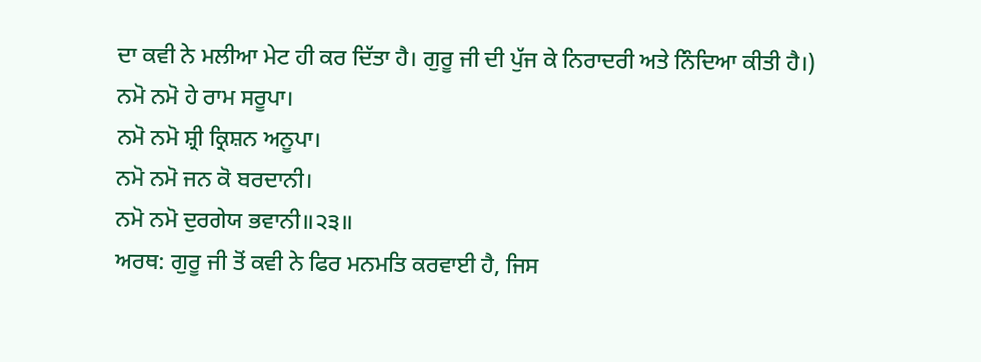ਦਾ ਕਵੀ ਨੇ ਮਲੀਆ ਮੇਟ ਹੀ ਕਰ ਦਿੱਤਾ ਹੈ। ਗੁਰੂ ਜੀ ਦੀ ਪੁੱਜ ਕੇ ਨਿਰਾਦਰੀ ਅਤੇ ਨਿੰਦਿਆ ਕੀਤੀ ਹੈ।)
ਨਮੋ ਨਮੋ ਹੇ ਰਾਮ ਸਰੂਪਾ।
ਨਮੋ ਨਮੋ ਸ਼੍ਰੀ ਕ੍ਰਿਸ਼ਨ ਅਨੂਪਾ।
ਨਮੋ ਨਮੋ ਜਨ ਕੋ ਬਰਦਾਨੀ।
ਨਮੋ ਨਮੋ ਦੁਰਗੇਯ ਭਵਾਨੀ॥੨੩॥
ਅਰਥ: ਗੁਰੂ ਜੀ ਤੋਂ ਕਵੀ ਨੇ ਫਿਰ ਮਨਮਤਿ ਕਰਵਾਈ ਹੈ, ਜਿਸ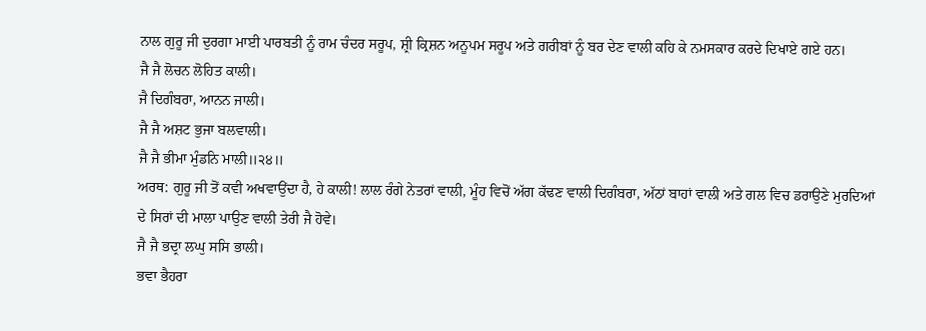ਨਾਲ ਗੁਰੂ ਜੀ ਦੁਰਗਾ ਮਾਈ ਪਾਰਬਤੀ ਨੂੰ ਰਾਮ ਚੰਦਰ ਸਰੂਪ, ਸ਼੍ਰੀ ਕ੍ਰਿਸ਼ਨ ਅਨੂਪਮ ਸਰੂਪ ਅਤੇ ਗਰੀਬਾਂ ਨੂੰ ਬਰ ਦੇਣ ਵਾਲੀ ਕਹਿ ਕੇ ਨਮਸਕਾਰ ਕਰਦੇ ਦਿਖਾਏ ਗਏ ਹਨ।
ਜੈ ਜੈ ਲੋਚਨ ਲੋਹਿਤ ਕਾਲੀ।
ਜੈ ਦਿਗੰਬਰਾ, ਆਨਨ ਜਾਲੀ।
ਜੈ ਜੈ ਅਸ਼ਟ ਭੁਜਾ ਬਲਵਾਲੀ।
ਜੈ ਜੈ ਭੀਮਾ ਮੁੰਡਨਿ ਮਾਲੀ॥੨੪॥
ਅਰਥ: ਗੁਰੂ ਜੀ ਤੋਂ ਕਵੀ ਅਖਵਾਉਂਦਾ ਹੈ, ਹੇ ਕਾਲੀ! ਲਾਲ ਰੰਗੇ ਨੇਤਰਾਂ ਵਾਲੀ, ਮੂੰਹ ਵਿਚੋਂ ਅੱਗ ਕੱਢਣ ਵਾਲੀ ਦਿਗੰਬਰਾ, ਅੱਠਾਂ ਬਾਹਾਂ ਵਾਲੀ ਅਤੇ ਗਲ ਵਿਚ ਡਰਾਉਣੇ ਮੁਰਦਿਆਂ ਦੇ ਸਿਰਾਂ ਦੀ ਮਾਲਾ ਪਾਉਣ ਵਾਲੀ ਤੇਰੀ ਜੈ ਹੋਵੇ।
ਜੈ ਜੈ ਭਦ੍ਰਾ ਲਘੁ ਸਸਿ ਭਾਲੀ।
ਭਵਾ ਭੈਹਰਾ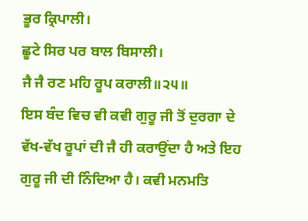ਭੂਰ ਕ੍ਰਿਪਾਲੀ।
ਛੂਟੇ ਸਿਰ ਪਰ ਬਾਲ ਬਿਸਾਲੀ।
ਜੈ ਜੈ ਰਣ ਮਹਿ ਰੂਪ ਕਰਾਲੀ॥੨੫॥
ਇਸ ਬੰਦ ਵਿਚ ਵੀ ਕਵੀ ਗੁਰੂ ਜੀ ਤੋਂ ਦੁਰਗਾ ਦੇ ਵੱਖ-ਵੱਖ ਰੂਪਾਂ ਦੀ ਜੈ ਹੀ ਕਰਾਉਂਦਾ ਹੈ ਅਤੇ ਇਹ ਗੁਰੂ ਜੀ ਦੀ ਨਿੰਦਿਆ ਹੈ। ਕਵੀ ਮਨਮਤਿ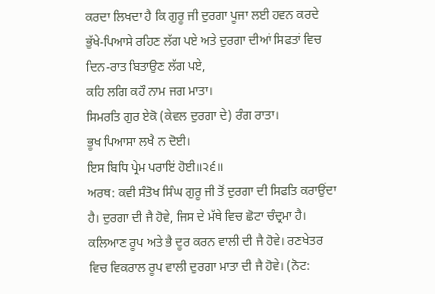ਕਰਦਾ ਲਿਖਦਾ ਹੈ ਕਿ ਗੁਰੂ ਜੀ ਦੁਰਗਾ ਪੂਜਾ ਲਈ ਹਵਨ ਕਰਦੇ ਭੁੱਖੇ-ਪਿਆਸੇ ਰਹਿਣ ਲੱਗ ਪਏ ਅਤੇ ਦੁਰਗਾ ਦੀਆਂ ਸਿਫਤਾਂ ਵਿਚ ਦਿਨ-ਰਾਤ ਬਿਤਾਉਣ ਲੱਗ ਪਏ,
ਕਹਿ ਲਗਿ ਕਹੌ ਨਾਮ ਜਗ ਮਾਤਾ।
ਸਿਮਰਤਿ ਗੁਰ ਏਕੋ (ਕੇਵਲ ਦੁਰਗਾ ਦੇ) ਰੰਗ ਰਾਤਾ।
ਭੂਖ ਪਿਆਸਾ ਲਖੈ ਨ ਦੋਈ।
ਇਸ ਬਿਧਿ ਪ੍ਰੇਮ ਪਰਾਇਂ ਹੋਈ॥੨੬॥
ਅਰਥ: ਕਵੀ ਸੰਤੋਖ ਸਿੰਘ ਗੁਰੂ ਜੀ ਤੋਂ ਦੁਰਗਾ ਦੀ ਸਿਫਤਿ ਕਰਾਉਂਦਾ ਹੈ। ਦੁਰਗਾ ਦੀ ਜੈ ਹੋਵੇ, ਜਿਸ ਦੇ ਮੱਥੇ ਵਿਚ ਛੋਟਾ ਚੰਦ੍ਰਮਾ ਹੈ। ਕਲਿਆਣ ਰੂਪ ਅਤੇ ਭੈ ਦੂਰ ਕਰਨ ਵਾਲੀ ਦੀ ਜੈ ਹੋਵੇ। ਰਣਖੇਤਰ ਵਿਚ ਵਿਕਰਾਲ ਰੂਪ ਵਾਲੀ ਦੁਰਗਾ ਮਾਤਾ ਦੀ ਜੈ ਹੋਵੇ। (ਨੋਟ: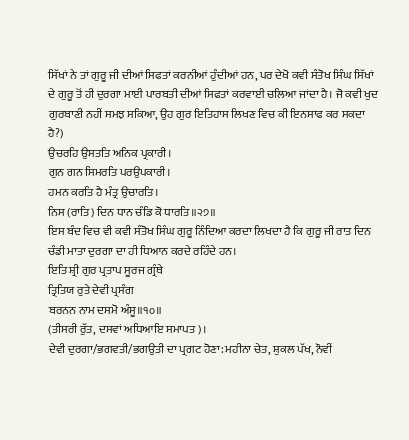ਸਿੱਖਾਂ ਨੇ ਤਾਂ ਗੁਰੂ ਜੀ ਦੀਆਂ ਸਿਫਤਾਂ ਕਰਨੀਆਂ ਹੁੰਦੀਆਂ ਹਨ, ਪਰ ਦੇਖੋ ਕਵੀ ਸੰਤੋਖ ਸਿੰਘ ਸਿੱਖਾਂ ਦੇ ਗੁਰੂ ਤੋਂ ਹੀ ਦੁਰਗਾ ਮਾਈ ਪਾਰਬਤੀ ਦੀਆਂ ਸਿਫਤਾਂ ਕਰਵਾਈ ਚਲਿਆ ਜਾਂਦਾ ਹੈ। ਜੋ ਕਵੀ ਖੁਦ ਗੁਰਬਾਣੀ ਨਹੀਂ ਸਮਝ ਸਕਿਆ, ਉਹ ਗੁਰ ਇਤਿਹਾਸ ਲਿਖਣ ਵਿਚ ਕੀ ਇਨਸਾਫ ਕਰ ਸਕਦਾ ਹੈ?)
ਉਚਰਹਿ ਉਸਤਤਿ ਅਨਿਕ ਪ੍ਰਕਾਰੀ।
ਗੁਨ ਗਨ ਸਿਮਰਤਿ ਪਰਉਪਕਾਰੀ।
ਹਮਨ ਕਰਤਿ ਹੈ ਮੰਤ੍ਰ ਉਚਾਰਤਿ।
ਨਿਸ (ਰਾਤਿ) ਦਿਨ ਧਾਨ ਚੰਡਿ ਕੋ ਧਾਰਤਿ॥੨੭॥
ਇਸ ਬੰਦ ਵਿਚ ਵੀ ਕਵੀ ਸੰਤੋਖ ਸਿੰਘ ਗੁਰੂ ਨਿੰਦਿਆ ਕਰਦਾ ਲਿਖਦਾ ਹੈ ਕਿ ਗੁਰੂ ਜੀ ਰਾਤ ਦਿਨ ਚੰਡੀ ਮਾਤਾ ਦੁਰਗਾ ਦਾ ਹੀ ਧਿਆਨ ਕਰਦੇ ਰਹਿੰਦੇ ਹਨ।
ਇਤਿ ਸ਼੍ਰੀ ਗੁਰ ਪ੍ਰਤਾਪ ਸੂਰਜ ਗ੍ਰੰਥੇ
ਤ੍ਰਿਤਿਯ ਰੁਤੇ ਦੇਵੀ ਪ੍ਰਸੰਗ
ਬਰਨਨ ਨਾਮ ਦਸਮੋ ਅੰਸੂ॥੧੦॥
(ਤੀਸਰੀ ਰੁੱਤ, ਦਸਵਾਂ ਅਧਿਆਇ ਸਮਾਪਤ)।
ਦੇਵੀ ਦੁਰਗਾ/ਭਗਵਤੀ/ਭਗਉਤੀ ਦਾ ਪ੍ਰਗਟ ਹੋਣਾ: ਮਹੀਨਾ ਚੇਤ, ਸ਼ੁਕਲ ਪੱਖ, ਨੌਵੀਂ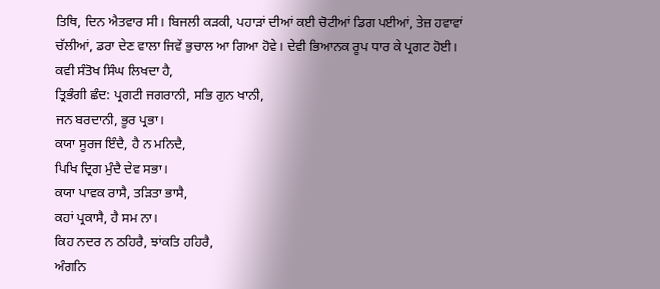ਤਿਥਿ, ਦਿਨ ਐਤਵਾਰ ਸੀ। ਬਿਜਲੀ ਕੜਕੀ, ਪਹਾੜਾਂ ਦੀਆਂ ਕਈ ਚੋਟੀਆਂ ਡਿਗ ਪਈਆਂ, ਤੇਜ਼ ਹਵਾਵਾਂ ਚੱਲੀਆਂ, ਡਰਾ ਦੇਣ ਵਾਲਾ ਜਿਵੇਂ ਭੁਚਾਲ ਆ ਗਿਆ ਹੋਵੇ। ਦੇਵੀ ਭਿਆਨਕ ਰੂਪ ਧਾਰ ਕੇ ਪ੍ਰਗਟ ਹੋਈ। ਕਵੀ ਸੰਤੋਖ ਸਿੰਘ ਲਿਖਦਾ ਹੈ,
ਤ੍ਰਿਭੰਗੀ ਛੰਦ: ਪ੍ਰਗਟੀ ਜਗਰਾਨੀ, ਸਭਿ ਗੁਨ ਖਾਨੀ,
ਜਨ ਬਰਦਾਨੀ, ਭੂਰ ਪ੍ਰਭਾ।
ਕਯਾ ਸੂਰਜ ਇੰਦੈ, ਹੈ ਨ ਮਨਿਦੈ,
ਪਿਖਿ ਦ੍ਰਿਗ ਮੁੰਦੈ ਦੇਵ ਸਭਾ।
ਕਯਾ ਪਾਵਕ ਰਾਸੈ, ਤੜਿਤਾ ਭਾਸੈ,
ਕਹਾਂ ਪ੍ਰਕਾਸੈ, ਹੈ ਸਮ ਨਾ।
ਕਿਹ ਨਦਰ ਨ ਠਹਿਰੈ, ਝਾਂਕਤਿ ਹਹਿਰੈ,
ਅੰਗਨਿ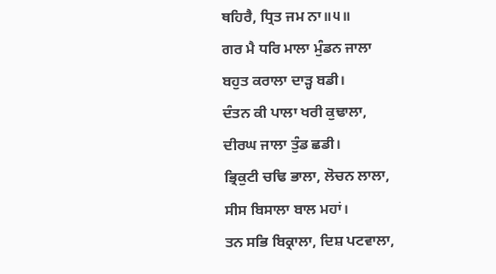ਥਹਿਰੈ, ਧ੍ਰਿਤ ਜਮ ਨਾ॥੫॥
ਗਰ ਮੈ ਧਰਿ ਮਾਲਾ ਮੁੰਡਨ ਜਾਲਾ
ਬਹੁਤ ਕਰਾਲਾ ਦਾੜ੍ਹ ਬਡੀ।
ਦੰਤਨ ਕੀ ਪਾਲਾ ਖਰੀ ਕੁਢਾਲਾ,
ਦੀਰਘ ਜਾਲਾ ਤੁੰਡ ਛਡੀ।
ਭ੍ਰਿਕੁਟੀ ਚਢਿ ਭਾਲਾ, ਲੋਚਨ ਲਾਲਾ,
ਸੀਸ ਬਿਸਾਲਾ ਬਾਲ ਮਹਾਂ।
ਤਨ ਸਭਿ ਬਿਕ੍ਰਾਲਾ, ਦਿਸ਼ ਪਟਵਾਲਾ,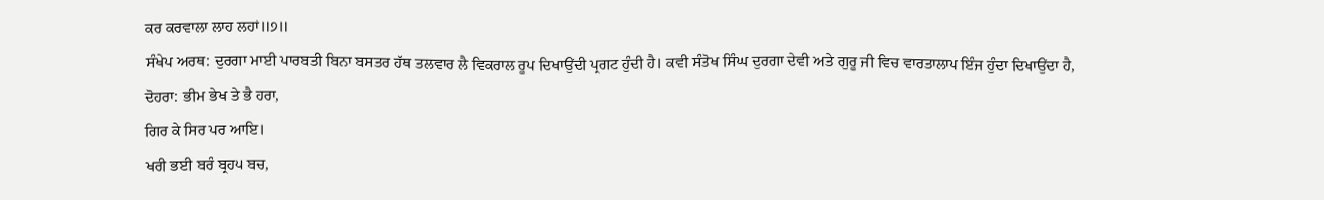ਕਰ ਕਰਵਾਲਾ ਲਾਹ ਲਹਾਂ॥੭॥
ਸੰਖੇਪ ਅਰਥ: ਦੁਰਗਾ ਮਾਈ ਪਾਰਬਤੀ ਬਿਨਾ ਬਸਤਰ ਹੱਥ ਤਲਵਾਰ ਲੈ ਵਿਕਰਾਲ ਰੂਪ ਦਿਖਾਉਂਦੀ ਪ੍ਰਗਟ ਹੁੰਦੀ ਹੈ। ਕਵੀ ਸੰਤੋਖ ਸਿੰਘ ਦੁਰਗਾ ਦੇਵੀ ਅਤੇ ਗੁਰੂ ਜੀ ਵਿਚ ਵਾਰਤਾਲਾਪ ਇੰਜ ਹੁੰਦਾ ਦਿਖਾਉਂਦਾ ਹੈ,
ਦੋਹਰਾ: ਭੀਮ ਭੇਖ ਤੇ ਭੈ ਹਰਾ,
ਗਿਰ ਕੇ ਸਿਰ ਪਰ ਆਇ।
ਖਰੀ ਭਈ ਬਰੰ ਬ੍ਰਹ੫ ਬਚ,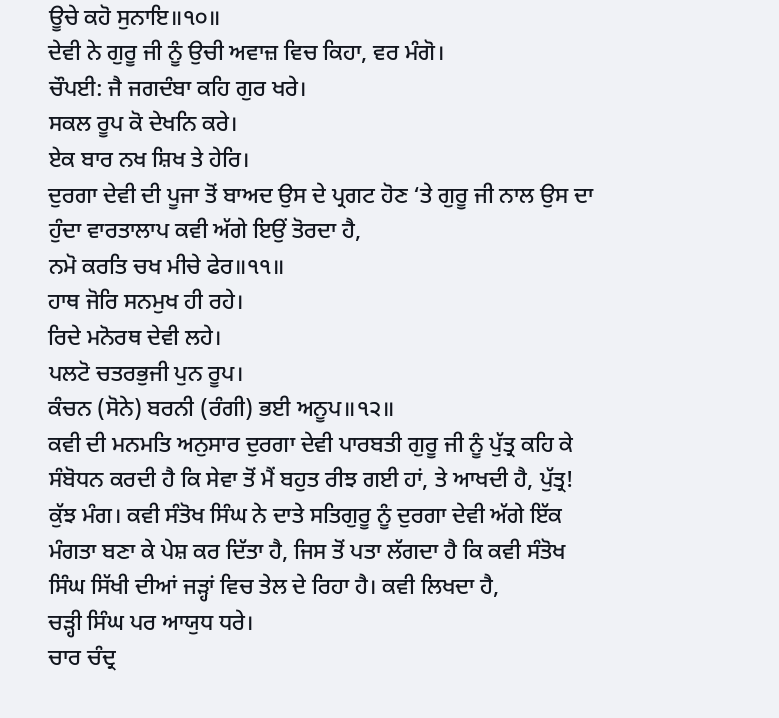ਊਚੇ ਕਹੋ ਸੁਨਾਇ॥੧੦॥
ਦੇਵੀ ਨੇ ਗੁਰੂ ਜੀ ਨੂੰ ਉਚੀ ਅਵਾਜ਼ ਵਿਚ ਕਿਹਾ, ਵਰ ਮੰਗੋ।
ਚੌਪਈ: ਜੈ ਜਗਦੰਬਾ ਕਹਿ ਗੁਰ ਖਰੇ।
ਸਕਲ ਰੂਪ ਕੋ ਦੇਖਨਿ ਕਰੇ।
ਏਕ ਬਾਰ ਨਖ ਸ਼ਿਖ ਤੇ ਹੇਰਿ।
ਦੁਰਗਾ ਦੇਵੀ ਦੀ ਪੂਜਾ ਤੋਂ ਬਾਅਦ ਉਸ ਦੇ ਪ੍ਰਗਟ ਹੋਣ ‘ਤੇ ਗੁਰੂ ਜੀ ਨਾਲ ਉਸ ਦਾ ਹੁੰਦਾ ਵਾਰਤਾਲਾਪ ਕਵੀ ਅੱਗੇ ਇਉਂ ਤੋਰਦਾ ਹੈ,
ਨਮੋ ਕਰਤਿ ਚਖ ਮੀਚੇ ਫੇਰ॥੧੧॥
ਹਾਥ ਜੋਰਿ ਸਨਮੁਖ ਹੀ ਰਹੇ।
ਰਿਦੇ ਮਨੋਰਥ ਦੇਵੀ ਲਹੇ।
ਪਲਟੋ ਚਤਰਭੁਜੀ ਪੁਨ ਰੂਪ।
ਕੰਚਨ (ਸੋਨੇ) ਬਰਨੀ (ਰੰਗੀ) ਭਈ ਅਨੂਪ॥੧੨॥
ਕਵੀ ਦੀ ਮਨਮਤਿ ਅਨੁਸਾਰ ਦੁਰਗਾ ਦੇਵੀ ਪਾਰਬਤੀ ਗੁਰੂ ਜੀ ਨੂੰ ਪੁੱਤ੍ਰ ਕਹਿ ਕੇ ਸੰਬੋਧਨ ਕਰਦੀ ਹੈ ਕਿ ਸੇਵਾ ਤੋਂ ਮੈਂ ਬਹੁਤ ਰੀਝ ਗਈ ਹਾਂ, ਤੇ ਆਖਦੀ ਹੈ, ਪੁੱਤ੍ਰ! ਕੁੱਝ ਮੰਗ। ਕਵੀ ਸੰਤੋਖ ਸਿੰਘ ਨੇ ਦਾਤੇ ਸਤਿਗੁਰੂ ਨੂੰ ਦੁਰਗਾ ਦੇਵੀ ਅੱਗੇ ਇੱਕ ਮੰਗਤਾ ਬਣਾ ਕੇ ਪੇਸ਼ ਕਰ ਦਿੱਤਾ ਹੈ, ਜਿਸ ਤੋਂ ਪਤਾ ਲੱਗਦਾ ਹੈ ਕਿ ਕਵੀ ਸੰਤੋਖ ਸਿੰਘ ਸਿੱਖੀ ਦੀਆਂ ਜੜ੍ਹਾਂ ਵਿਚ ਤੇਲ ਦੇ ਰਿਹਾ ਹੈ। ਕਵੀ ਲਿਖਦਾ ਹੈ,
ਚੜ੍ਹੀ ਸਿੰਘ ਪਰ ਆਯੁਧ ਧਰੇ।
ਚਾਰ ਚੰਦ੍ਰ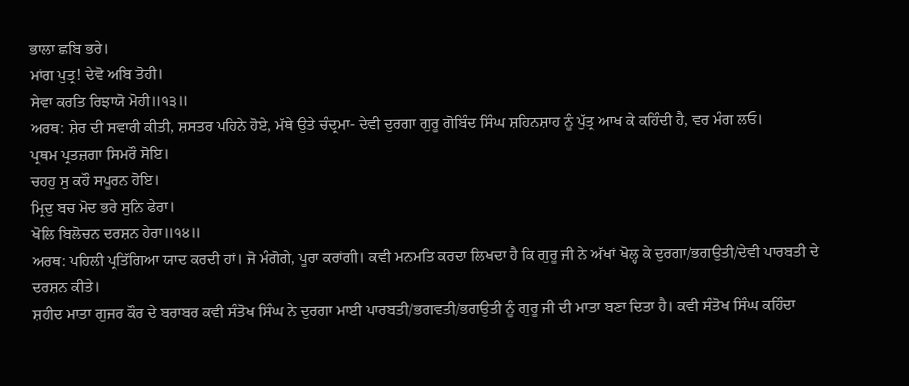ਭਾਲਾ ਛਬਿ ਭਰੇ।
ਮਾਂਗ ਪੁਤ੍ਰ! ਦੇਵੋ ਅਬਿ ਤੋਹੀ।
ਸੇਵਾ ਕਰਤਿ ਰਿਝਾਯੋ ਮੋਹੀ॥੧੩॥
ਅਰਥ: ਸ਼ੇਰ ਦੀ ਸਵਾਰੀ ਕੀਤੀ, ਸ਼ਸਤਰ ਪਹਿਨੇ ਹੋਏ, ਮੱਥੇ ਉਤੇ ਚੰਦ੍ਰਮਾ- ਦੇਵੀ ਦੁਰਗਾ ਗੁਰੂ ਗੋਬਿੰਦ ਸਿੰਘ ਸ਼ਹਿਨਸ਼ਾਹ ਨੂੰ ਪੁੱਤ੍ਰ ਆਖ ਕੇ ਕਹਿੰਦੀ ਹੈ, ਵਰ ਮੰਗ ਲਓ।
ਪ੍ਰਥਮ ਪ੍ਰਤਜ਼ਗਾ ਸਿਮਰੌ ਸੋਇ।
ਚਹਹੁ ਸੁ ਕਹੌ ਸਪੂਰਨ ਹੋਇ।
ਮ੍ਰਿਦੁ ਬਚ ਮੋਦ ਭਰੇ ਸੁਨਿ ਫੇਰਾ।
ਖੋਲਿ ਬਿਲੋਚਨ ਦਰਸ਼ਨ ਹੇਰਾ॥੧੪॥
ਅਰਥ: ਪਹਿਲੀ ਪ੍ਰਤਿੱਗਿਆ ਯਾਦ ਕਰਦੀ ਹਾਂ। ਜੋ ਮੰਗੋਗੇ, ਪੂਰਾ ਕਰਾਂਗੀ। ਕਵੀ ਮਨਮਤਿ ਕਰਦਾ ਲਿਖਦਾ ਹੈ ਕਿ ਗੁਰੂ ਜੀ ਨੇ ਅੱਖਾਂ ਖੋਲ੍ਹ ਕੇ ਦੁਰਗਾ/ਭਗਉਤੀ/ਦੇਵੀ ਪਾਰਬਤੀ ਦੇ ਦਰਸ਼ਨ ਕੀਤੇ।
ਸ਼ਹੀਦ ਮਾਤਾ ਗੁਜਰ ਕੌਰ ਦੇ ਬਰਾਬਰ ਕਵੀ ਸੰਤੋਖ ਸਿੰਘ ਨੇ ਦੁਰਗਾ ਮਾਈ ਪਾਰਬਤੀ/ਭਗਵਤੀ/ਭਗਉਤੀ ਨੂੰ ਗੁਰੂ ਜੀ ਦੀ ਮਾਤਾ ਬਣਾ ਦਿਤਾ ਹੈ। ਕਵੀ ਸੰਤੋਖ ਸਿੰਘ ਕਹਿੰਦਾ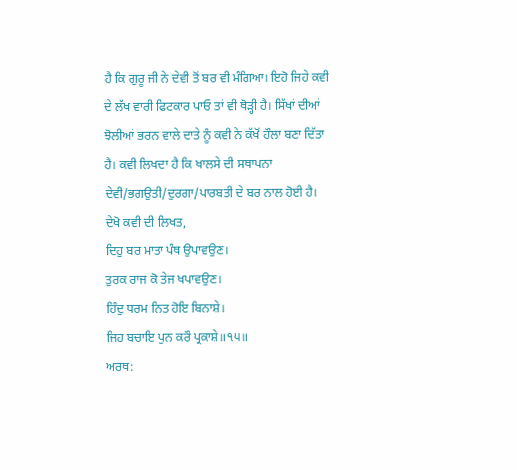ਹੈ ਕਿ ਗੁਰੂ ਜੀ ਨੇ ਦੇਵੀ ਤੋਂ ਬਰ ਵੀ ਮੰਗਿਆ। ਇਹੋ ਜਿਹੇ ਕਵੀ ਦੇ ਲੱਖ ਵਾਰੀ ਫਿਟਕਾਰ ਪਾਓ ਤਾਂ ਵੀ ਥੋੜ੍ਹੀ ਹੈ। ਸਿੱਖਾਂ ਦੀਆਂ ਝੋਲੀਆਂ ਭਰਨ ਵਾਲੇ ਦਾਤੇ ਨੂੰ ਕਵੀ ਨੇ ਕੱਖੋਂ ਹੌਲਾ ਬਣਾ ਦਿੱਤਾ ਹੈ। ਕਵੀ ਲਿਖਦਾ ਹੈ ਕਿ ਖਾਲਸੇ ਦੀ ਸਥਾਪਨਾ ਦੇਵੀ/ਭਗਉਤੀ/ਦੁਰਗਾ/ਪਾਰਬਤੀ ਦੇ ਬਰ ਨਾਲ ਹੋਈ ਹੈ। ਦੇਖੋ ਕਵੀ ਦੀ ਲਿਖਤ,
ਦਿਹੁ ਬਰ ਮਾਤਾ ਪੰਥ ਉਪਾਵਉਣ।
ਤੁਰਕ ਰਾਜ ਕੋ ਤੇਜ ਖਪਾਵਉਣ।
ਹਿੰਦੁ ਧਰਮ ਨਿਤ ਹੋਇ ਬਿਨਾਸ਼ੇ।
ਜਿਹ ਬਚਾਇ ਪੁਨ ਕਰੌ ਪ੍ਰਕਾਸ਼ੇ॥੧੫॥
ਅਰਥ: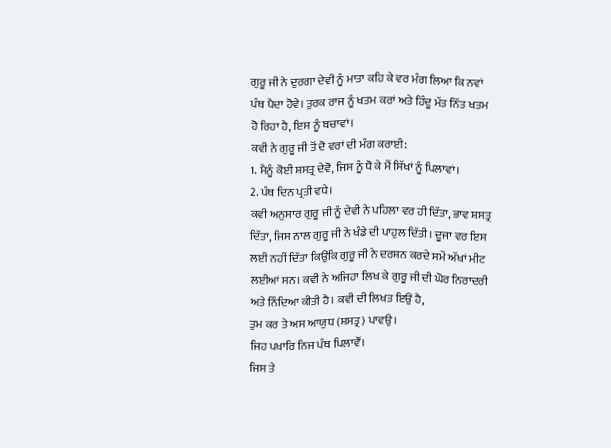ਗੁਰੂ ਜੀ ਨੇ ਦੁਰਗਾ ਦੇਵੀ ਨੂੰ ਮਾਤਾ ਕਹਿ ਕੇ ਵਰ ਮੰਗ ਲਿਆ ਕਿ ਨਵਾਂ ਪੰਥ ਪੈਦਾ ਹੋਵੇ। ਤੁਰਕ ਰਾਜ ਨੂੰ ਖਤਮ ਕਰਾਂ ਅਤੇ ਹਿੰਦੂ ਮੱਤ ਨਿੱਤ ਖਤਮ ਹੋ ਰਿਹਾ ਹੈ, ਇਸ ਨੂੰ ਬਚਾਵਾਂ।
ਕਵੀ ਨੇ ਗੁਰੂ ਜੀ ਤੋਂ ਦੋ ਵਰਾਂ ਦੀ ਮੰਗ ਕਰਾਈ:
1. ਮੈਨੂੰ ਕੋਈ ਸ਼ਸਤ੍ਰ ਦੇਵੋ, ਜਿਸ ਨੂੰ ਧੋ ਕੇ ਮੈਂ ਸਿੱਖਾਂ ਨੂੰ ਪਿਲਾਵਾਂ।
2. ਪੰਥ ਦਿਨ ਪ੍ਰਤੀ ਵਧੇ।
ਕਵੀ ਅਨੁਸਾਰ ਗੁਰੂ ਜੀ ਨੂੰ ਦੇਵੀ ਨੇ ਪਹਿਲਾ ਵਰ ਹੀ ਦਿੱਤਾ, ਭਾਵ ਸ਼ਸਤ੍ਰ ਦਿੱਤਾ, ਜਿਸ ਨਾਲ ਗੁਰੂ ਜੀ ਨੇ ਖੰਡੇ ਦੀ ਪਾਹੁਲ ਦਿੱਤੀ। ਦੂਜਾ ਵਰ ਇਸ ਲਈ ਨਹੀਂ ਦਿੱਤਾ ਕਿਉਂਕਿ ਗੁਰੂ ਜੀ ਨੇ ਦਰਸ਼ਨ ਕਰਦੇ ਸਮੇਂ ਅੱਖਾਂ ਮੀਟ ਲਈਆਂ ਸਨ। ਕਵੀ ਨੇ ਅਜਿਹਾ ਲਿਖ ਕੇ ਗੁਰੂ ਜੀ ਦੀ ਘੋਰ ਨਿਰਾਦਰੀ ਅਤੇ ਨਿੰਦਿਆ ਕੀਤੀ ਹੈ। ਕਵੀ ਦੀ ਲਿਖਤ ਇਉਂ ਹੈ,
ਤੁਮ ਕਰ ਤੇ ਅਸ ਆਯੁਧ (ਸ਼ਸਤ੍ਰ) ਪਾਵਉ।
ਜਿਹ ਪਖਾਰਿ ਨਿਜ ਪੰਥ ਪਿਲਾਵੌਂ।
ਜਿਸ ਤੇ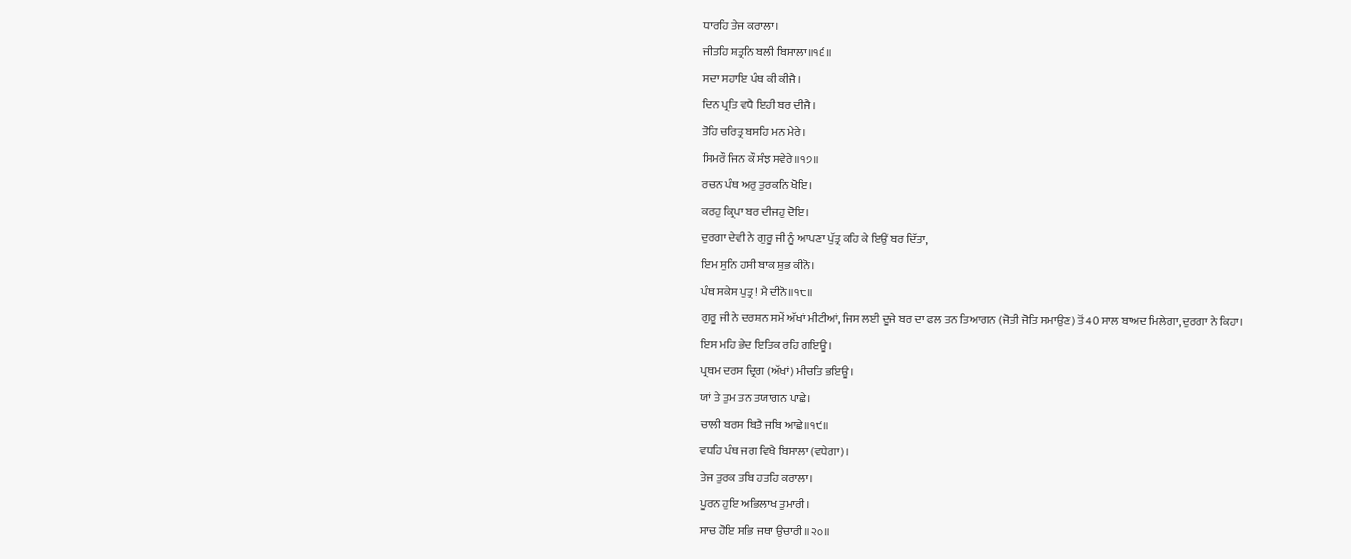ਧਾਰਹਿ ਤੇਜ ਕਰਾਲਾ।
ਜੀਤਹਿ ਸ਼ਤ੍ਰਨਿ ਬਲੀ ਬਿਸਾਲਾ॥੧੬॥
ਸਦਾ ਸਹਾਇ ਪੰਥ ਕੀ ਕੀਜੈ।
ਦਿਨ ਪ੍ਰਤਿ ਵਧੈ ਇਹੀ ਬਰ ਦੀਜੈ।
ਤੋਹਿ ਚਰਿਤ੍ਰ ਬਸਹਿ ਮਨ ਮੇਰੇ।
ਸਿਮਰੌ ਜਿਨ ਕੌ ਸੰਝ ਸਵੇਰੇ॥੧੭॥
ਰਚਨ ਪੰਥ ਅਰੁ ਤੁਰਕਨਿ ਖੋਇ।
ਕਰਹੁ ਕ੍ਰਿਪਾ ਬਰ ਦੀਜਹੁ ਦੋਇ।
ਦੁਰਗਾ ਦੇਵੀ ਨੇ ਗੁਰੂ ਜੀ ਨੂੰ ਆਪਣਾ ਪੁੱਤ੍ਰ ਕਹਿ ਕੇ ਇਉਂ ਬਰ ਦਿੱਤਾ,
ਇਮ ਸੁਨਿ ਹਸੀ ਬਾਕ ਸ਼ੁਭ ਕੀਨੋ।
ਪੰਥ ਸਕੇਸ ਪੁਤ੍ਰ! ਮੈ ਦੀਨੋ॥੧੮॥
ਗੁਰੂ ਜੀ ਨੇ ਦਰਸ਼ਨ ਸਮੇਂ ਅੱਖਾਂ ਮੀਟੀਆਂ, ਜਿਸ ਲਈ ਦੂਜੇ ਬਰ ਦਾ ਫਲ ਤਨ ਤਿਆਗਨ (ਜੋਤੀ ਜੋਤਿ ਸਮਾਉਣ) ਤੋਂ 40 ਸਾਲ ਬਾਅਦ ਮਿਲੇਗਾ, ਦੁਰਗਾ ਨੇ ਕਿਹਾ।
ਇਸ ਮਹਿ ਭੇਦ ਇਤਿਕ ਰਹਿ ਗਇਊ।
ਪ੍ਰਥਮ ਦਰਸ ਦ੍ਰਿਗ (ਅੱਖਾਂ) ਮੀਚਤਿ ਭਇਊ।
ਯਾਂ ਤੇ ਤੁਮ ਤਨ ਤਯਾਗਨ ਪਾਛੇ।
ਚਾਲੀ ਬਰਸ ਬਿਤੈ ਜਬਿ ਆਛੇ॥੧੯॥
ਵਧਹਿ ਪੰਥ ਜਗ ਵਿਖੈ ਬਿਸਾਲਾ (ਵਧੇਗਾ)।
ਤੇਜ ਤੁਰਕ ਤਬਿ ਹਤਹਿ ਕਰਾਲਾ।
ਪੂਰਨ ਹੁਇ ਅਭਿਲਾਖ ਤੁਮਾਰੀ।
ਸਾਚ ਹੋਇ ਸਭਿ ਜਥਾ ਉਚਾਰੀ॥੨੦॥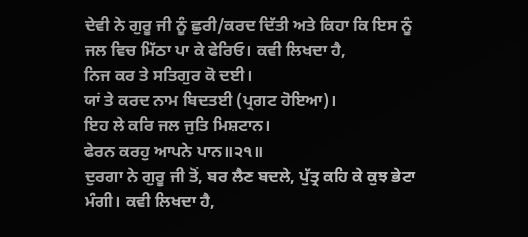ਦੇਵੀ ਨੇ ਗੁਰੂ ਜੀ ਨੂੰ ਛੁਰੀ/ਕਰਦ ਦਿੱਤੀ ਅਤੇ ਕਿਹਾ ਕਿ ਇਸ ਨੂੰ ਜਲ ਵਿਚ ਮਿੱਠਾ ਪਾ ਕੇ ਫੇਰਿਓ। ਕਵੀ ਲਿਖਦਾ ਹੈ,
ਨਿਜ ਕਰ ਤੇ ਸਤਿਗੁਰ ਕੋ ਦਈ।
ਯਾਂ ਤੇ ਕਰਦ ਨਾਮ ਬਿਦਤਈ (ਪ੍ਰਗਟ ਹੋਇਆ)।
ਇਹ ਲੇ ਕਰਿ ਜਲ ਜੁਤਿ ਮਿਸ਼ਟਾਨ।
ਫੇਰਨ ਕਰਹੁ ਆਪਨੇ ਪਾਨ॥੨੧॥
ਦੁਰਗਾ ਨੇ ਗੁਰੂ ਜੀ ਤੋਂ, ਬਰ ਲੈਣ ਬਦਲੇ, ਪੁੱਤ੍ਰ ਕਹਿ ਕੇ ਕੁਝ ਭੇਟਾ ਮੰਗੀ। ਕਵੀ ਲਿਖਦਾ ਹੈ,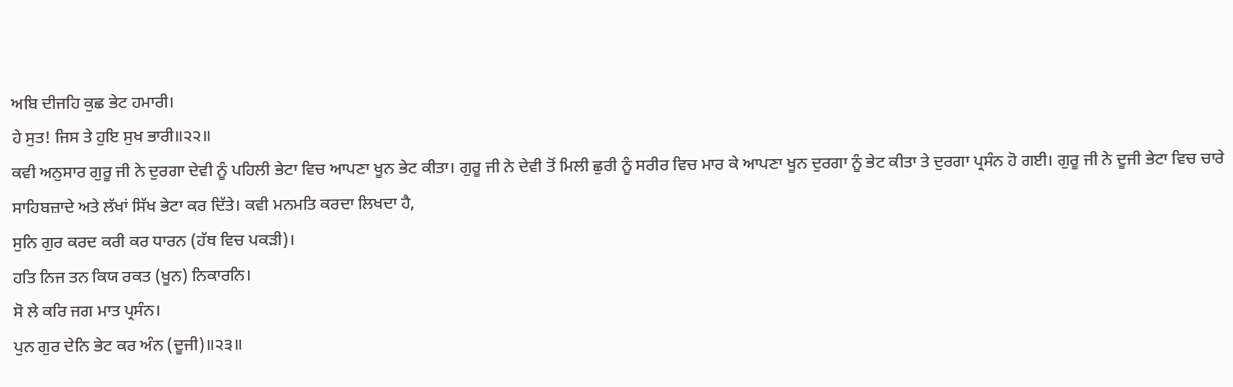ਅਬਿ ਦੀਜਹਿ ਕੁਛ ਭੇਟ ਹਮਾਰੀ।
ਹੇ ਸੁਤ! ਜਿਸ ਤੇ ਹੁਇ ਸੁਖ ਭਾਰੀ॥੨੨॥
ਕਵੀ ਅਨੁਸਾਰ ਗੁਰੂ ਜੀ ਨੇ ਦੁਰਗਾ ਦੇਵੀ ਨੂੰ ਪਹਿਲੀ ਭੇਟਾ ਵਿਚ ਆਪਣਾ ਖੂਨ ਭੇਟ ਕੀਤਾ। ਗੁਰੂ ਜੀ ਨੇ ਦੇਵੀ ਤੋਂ ਮਿਲੀ ਛੁਰੀ ਨੂੰ ਸਰੀਰ ਵਿਚ ਮਾਰ ਕੇ ਆਪਣਾ ਖੂਨ ਦੁਰਗਾ ਨੂੰ ਭੇਟ ਕੀਤਾ ਤੇ ਦੁਰਗਾ ਪ੍ਰਸੰਨ ਹੋ ਗਈ। ਗੁਰੂ ਜੀ ਨੇ ਦੂਜੀ ਭੇਟਾ ਵਿਚ ਚਾਰੇ ਸਾਹਿਬਜ਼ਾਦੇ ਅਤੇ ਲੱਖਾਂ ਸਿੱਖ ਭੇਟਾ ਕਰ ਦਿੱਤੇ। ਕਵੀ ਮਨਮਤਿ ਕਰਦਾ ਲਿਖਦਾ ਹੈ,
ਸੁਨਿ ਗੁਰ ਕਰਦ ਕਰੀ ਕਰ ਧਾਰਨ (ਹੱਥ ਵਿਚ ਪਕੜੀ)।
ਹਤਿ ਨਿਜ ਤਨ ਕਿਯ ਰਕਤ (ਖੂਨ) ਨਿਕਾਰਨਿ।
ਸੋ ਲੇ ਕਰਿ ਜਗ ਮਾਤ ਪ੍ਰਸੰਨ।
ਪੁਨ ਗੁਰ ਦੇਨਿ ਭੇਟ ਕਰ ਅੰਨ (ਦੂਜੀ)॥੨੩॥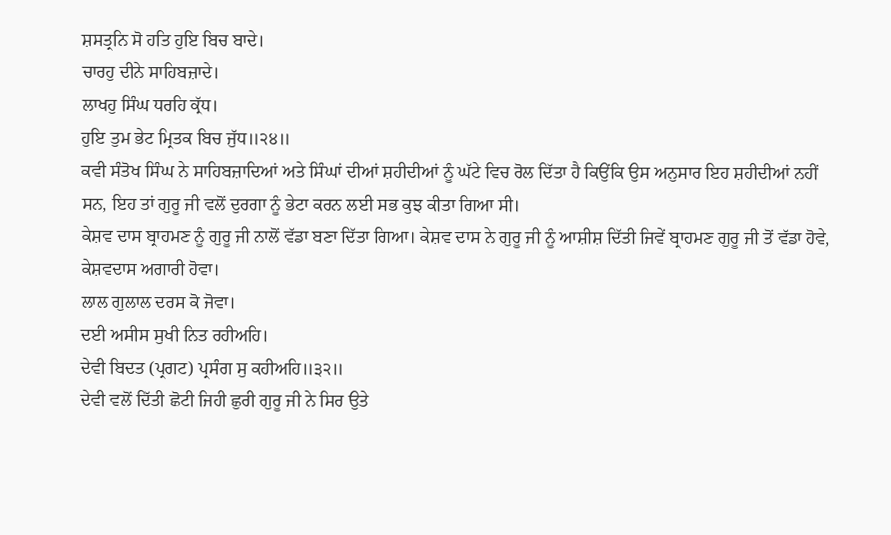ਸ਼ਸਤ੍ਰਨਿ ਸੋ ਹਤਿ ਹੁਇ ਬਿਚ ਬਾਦੇ।
ਚਾਰਹੁ ਦੀਨੇ ਸਾਹਿਬਜ਼ਾਦੇ।
ਲਾਖਹੁ ਸਿੰਘ ਧਰਹਿ ਕ੍ਰੱਧ।
ਹੁਇ ਤੁਮ ਭੇਟ ਮ੍ਰਿਤਕ ਬਿਚ ਜੁੱਧ॥੨੪॥
ਕਵੀ ਸੰਤੋਖ ਸਿੰਘ ਨੇ ਸਾਹਿਬਜ਼ਾਦਿਆਂ ਅਤੇ ਸਿੰਘਾਂ ਦੀਆਂ ਸ਼ਹੀਦੀਆਂ ਨੂੰ ਘੱਟੇ ਵਿਚ ਰੋਲ ਦਿੱਤਾ ਹੈ ਕਿਉਂਕਿ ਉਸ ਅਨੁਸਾਰ ਇਹ ਸ਼ਹੀਦੀਆਂ ਨਹੀਂ ਸਨ, ਇਹ ਤਾਂ ਗੁਰੂ ਜੀ ਵਲੋਂ ਦੁਰਗਾ ਨੂੰ ਭੇਟਾ ਕਰਨ ਲਈ ਸਭ ਕੁਝ ਕੀਤਾ ਗਿਆ ਸੀ।
ਕੇਸ਼ਵ ਦਾਸ ਬ੍ਰਾਹਮਣ ਨੂੰ ਗੁਰੂ ਜੀ ਨਾਲੋਂ ਵੱਡਾ ਬਣਾ ਦਿੱਤਾ ਗਿਆ। ਕੇਸ਼ਵ ਦਾਸ ਨੇ ਗੁਰੂ ਜੀ ਨੂੰ ਆਸ਼ੀਸ਼ ਦਿੱਤੀ ਜਿਵੇਂ ਬ੍ਰਾਹਮਣ ਗੁਰੂ ਜੀ ਤੋਂ ਵੱਡਾ ਹੋਵੇ,
ਕੇਸ਼ਵਦਾਸ ਅਗਾਰੀ ਹੋਵਾ।
ਲਾਲ ਗੁਲਾਲ ਦਰਸ ਕੋ ਜੋਵਾ।
ਦਈ ਅਸੀਸ ਸੁਖੀ ਨਿਤ ਰਹੀਅਹਿ।
ਦੇਵੀ ਬਿਦਤ (ਪ੍ਰਗਟ) ਪ੍ਰਸੰਗ ਸੁ ਕਹੀਅਹਿ॥੩੨॥
ਦੇਵੀ ਵਲੋਂ ਦਿੱਤੀ ਛੋਟੀ ਜਿਹੀ ਛੁਰੀ ਗੁਰੂ ਜੀ ਨੇ ਸਿਰ ਉਤੇ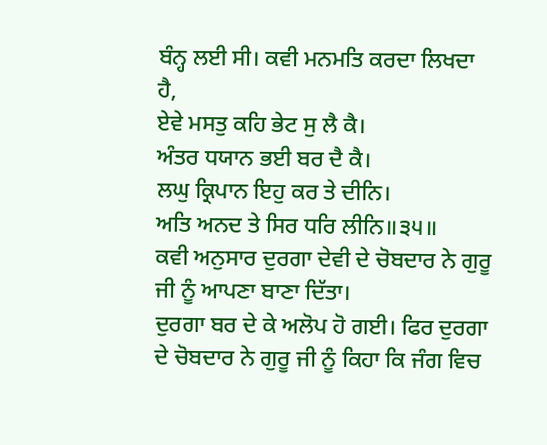ਬੰਨ੍ਹ ਲਈ ਸੀ। ਕਵੀ ਮਨਮਤਿ ਕਰਦਾ ਲਿਖਦਾ ਹੈ,
ਏਵੇ ਮਸਤੁ ਕਹਿ ਭੇਟ ਸੁ ਲੈ ਕੈ।
ਅੰਤਰ ਧਯਾਨ ਭਈ ਬਰ ਦੈ ਕੈ।
ਲਘੁ ਕ੍ਰਿਪਾਨ ਇਹੁ ਕਰ ਤੇ ਦੀਨਿ।
ਅਤਿ ਅਨਦ ਤੇ ਸਿਰ ਧਰਿ ਲੀਨਿ॥੩੫॥
ਕਵੀ ਅਨੁਸਾਰ ਦੁਰਗਾ ਦੇਵੀ ਦੇ ਚੋਬਦਾਰ ਨੇ ਗੁਰੂ ਜੀ ਨੂੰ ਆਪਣਾ ਬਾਣਾ ਦਿੱਤਾ।
ਦੁਰਗਾ ਬਰ ਦੇ ਕੇ ਅਲੋਪ ਹੋ ਗਈ। ਫਿਰ ਦੁਰਗਾ ਦੇ ਚੋਬਦਾਰ ਨੇ ਗੁਰੂ ਜੀ ਨੂੰ ਕਿਹਾ ਕਿ ਜੰਗ ਵਿਚ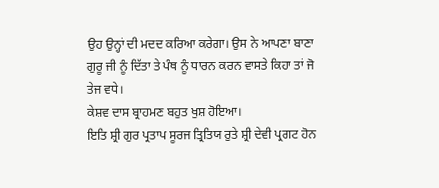ਉਹ ਉਨ੍ਹਾਂ ਦੀ ਮਦਦ ਕਰਿਆ ਕਰੇਗਾ। ਉਸ ਨੇ ਆਪਣਾ ਬਾਣਾ ਗੁਰੂ ਜੀ ਨੂੰ ਦਿੱਤਾ ਤੇ ਪੰਥ ਨੂੰ ਧਾਰਨ ਕਰਨ ਵਾਸਤੇ ਕਿਹਾ ਤਾਂ ਜੋ ਤੇਜ ਵਧੇ।
ਕੇਸ਼ਵ ਦਾਸ ਬ੍ਰਾਹਮਣ ਬਹੁਤ ਖੁਸ਼ ਹੋਇਆ।
ਇਤਿ ਸ਼੍ਰੀ ਗੁਰ ਪ੍ਰਤਾਪ ਸੂਰਜ ਤ੍ਰਿਤਿਯ ਰੁਤੇ ਸ਼੍ਰੀ ਦੇਵੀ ਪ੍ਰਗਟ ਹੋਨ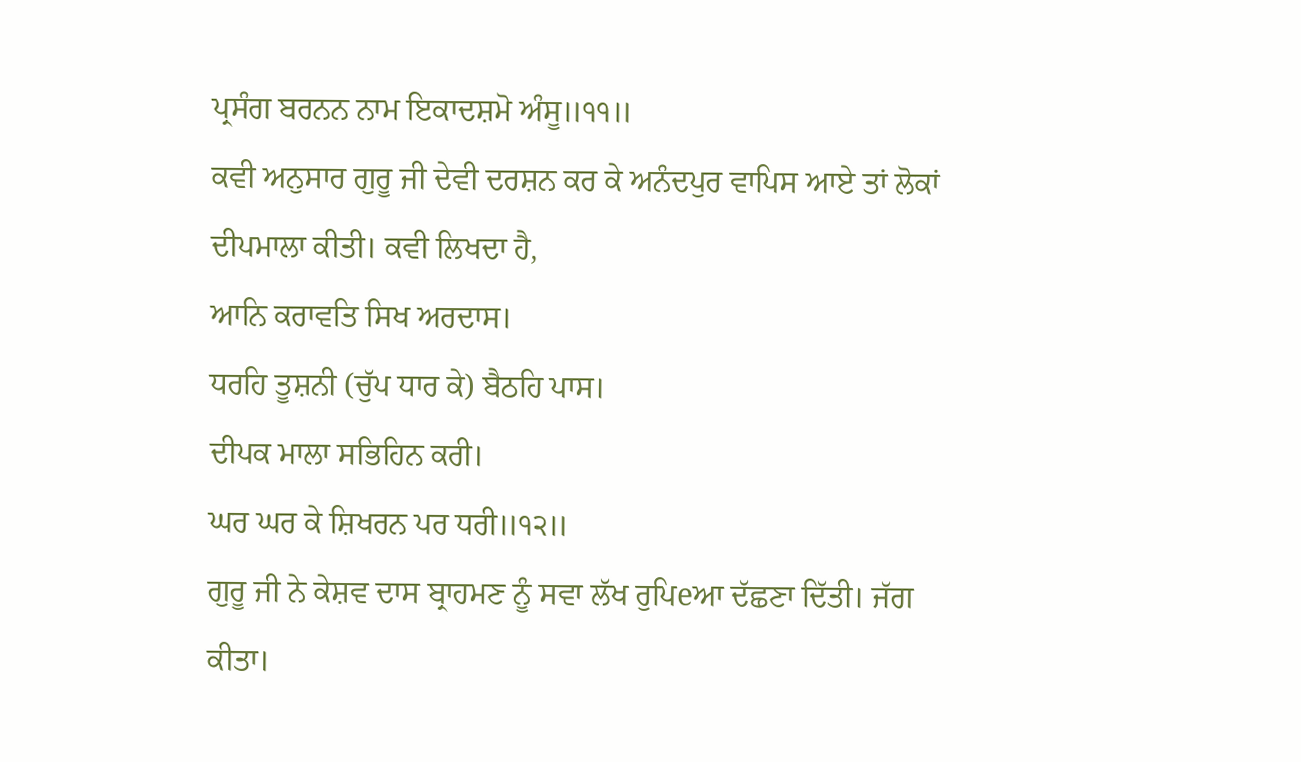ਪ੍ਰਸੰਗ ਬਰਨਨ ਨਾਮ ਇਕਾਦਸ਼ਮੋ ਅੰਸੂ॥੧੧॥
ਕਵੀ ਅਨੁਸਾਰ ਗੁਰੂ ਜੀ ਦੇਵੀ ਦਰਸ਼ਨ ਕਰ ਕੇ ਅਨੰਦਪੁਰ ਵਾਪਿਸ ਆਏ ਤਾਂ ਲੋਕਾਂ ਦੀਪਮਾਲਾ ਕੀਤੀ। ਕਵੀ ਲਿਖਦਾ ਹੈ,
ਆਨਿ ਕਰਾਵਤਿ ਸਿਖ ਅਰਦਾਸ।
ਧਰਹਿ ਤੂਸ਼ਨੀ (ਚੁੱਪ ਧਾਰ ਕੇ) ਬੈਠਹਿ ਪਾਸ।
ਦੀਪਕ ਮਾਲਾ ਸਭਿਹਿਨ ਕਰੀ।
ਘਰ ਘਰ ਕੇ ਸ਼ਿਖਰਨ ਪਰ ਧਰੀ॥੧੨॥
ਗੁਰੂ ਜੀ ਨੇ ਕੇਸ਼ਵ ਦਾਸ ਬ੍ਰਾਹਮਣ ਨੂੰ ਸਵਾ ਲੱਖ ਰੁਪਿeਆ ਦੱਛਣਾ ਦਿੱਤੀ। ਜੱਗ ਕੀਤਾ।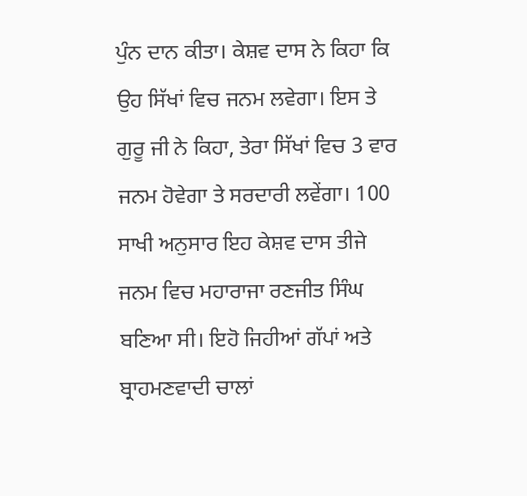ਪੁੰਨ ਦਾਨ ਕੀਤਾ। ਕੇਸ਼ਵ ਦਾਸ ਨੇ ਕਿਹਾ ਕਿ ਉਹ ਸਿੱਖਾਂ ਵਿਚ ਜਨਮ ਲਵੇਗਾ। ਇਸ ਤੇ ਗੁਰੂ ਜੀ ਨੇ ਕਿਹਾ, ਤੇਰਾ ਸਿੱਖਾਂ ਵਿਚ 3 ਵਾਰ ਜਨਮ ਹੋਵੇਗਾ ਤੇ ਸਰਦਾਰੀ ਲਵੇਂਗਾ। 100 ਸਾਖੀ ਅਨੁਸਾਰ ਇਹ ਕੇਸ਼ਵ ਦਾਸ ਤੀਜੇ ਜਨਮ ਵਿਚ ਮਹਾਰਾਜਾ ਰਣਜੀਤ ਸਿੰਘ ਬਣਿਆ ਸੀ। ਇਹੋ ਜਿਹੀਆਂ ਗੱਪਾਂ ਅਤੇ ਬ੍ਰਾਹਮਣਵਾਦੀ ਚਾਲਾਂ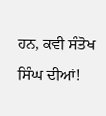ਹਨ, ਕਵੀ ਸੰਤੋਖ ਸਿੰਘ ਦੀਆਂ!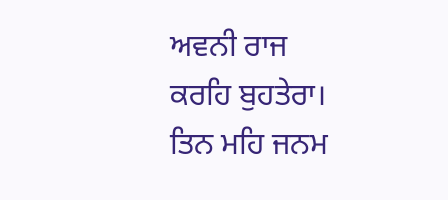ਅਵਨੀ ਰਾਜ ਕਰਹਿ ਬੁਹਤੇਰਾ।
ਤਿਨ ਮਹਿ ਜਨਮ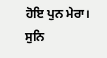ਹੋਇ ਪੁਨ ਮੇਰਾ।
ਸੁਨਿ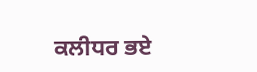ਕਲੀਧਰ ਭਏ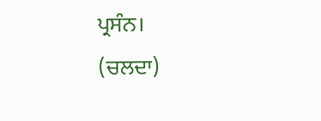ਪ੍ਰਸੰਨ।
(ਚਲਦਾ)